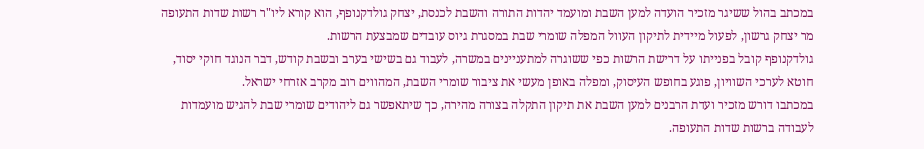במכתב בהול ששיגר מזכיר הועדה למען השבת ומועמד יהדות התורה והשבת לכנסת, יצחק גולדקנופף, הוא קורא ליו"ר רשות שדות התעופה מר יצחק גרשון, לפעול מיידית לתיקון העוול המפלה שומרי שבת במסגרת גיוס עובדים שמבצעת הרשות.
גולדקנופף קובל בפנייתו על דרישת הרשות כפי ששוגרה למתעניינים במשרה, לעבוד גם בשישי בערב ובשבת קודש, דבר הנוגד חוקי יסוד, חוטא לערכי השוויון, פוגע בחופש העיסוק, ומפלה באופן מעשי את ציבור שומרי השבת, המהווים רוב מקרב אזרחי ישראל.
במכתבו דורש מזכיר ועדת הרבנים למען השבת את תיקון התקלה בצורה מהירה, כך שיתאפשר גם ליהודים שומרי שבת להגיש מועמדות לעבודה ברשות שדות התעופה.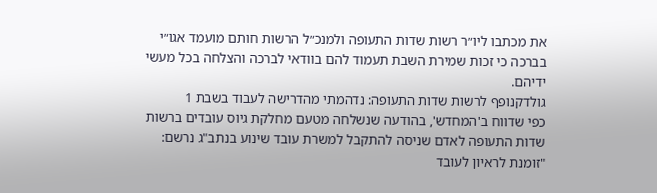את מכתבו ליו״ר רשות שדות התעופה ולמנכ״ל הרשות חותם מועמד אגו״י בברכה כי זכות שמירת השבת תעמוד להם בוודאי לברכה והצלחה בכל מעשי ידיהם.
גולדקנופף לרשות שדות התעופה: נדהמתי מהדרישה לעבוד בשבת 1
כפי שדווח ב'המחדש', בהודעה שנשלחה מטעם מחלקת גיוס עובדים ברשות שדות התעופה לאדם שניסה להתקבל למשרת עובד שינוע בנתב"ג נרשם: "זומנת לראיון לעובד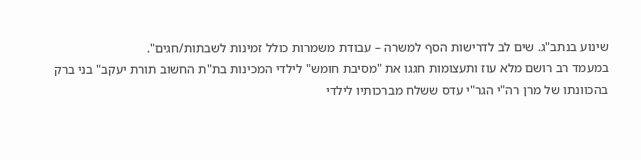שינוע בנתב"ג. שים לב לדרישות הסף למשרה – עבודת משמרות כולל זמינות לשבתות/חגים".
במעמד רב רושם מלא עוז ותעצומות חגגו את "מסיבת חומש" לילדי המכינות בת"ת החשוב תורת יעקב" בני ברק בהכוונתו של מרן רה"י הגר"י עדס ששלח מברכותיו לילדי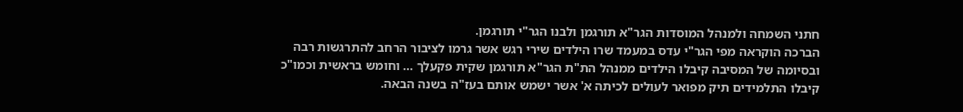חתני השמחה ולמנהל המוסדות הגר"א תורגמן ולבנו הגר"י תורגמן.
הברכה הוקראה מפי הגר"י עדס במעמד שרו הילדים שירי רגש אשר גרמו לציבור הרחב להתרגשות רבה ובסיומה של המסיבה קיבלו הילדים ממנהל הת"ת הגר"א תורגמן שקית פקעלך … וחומש בראשית וכמו"כ קיבלו התלמידים תיק מפואר לעולים לכיתה א' אשר ישמש אותם בעז"ה בשנה הבאה.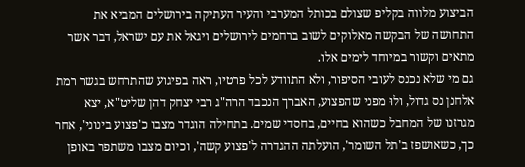הביצוע מלווה בקליפ שצולם בכותל המערבי והעיר העתיקה בירושלים המביא את התחושה של הבקשה מאלוקים לשוב ברחמים לירושלים ויגאל את עם ישראל, דבר אשר מתאים וקשור במיוחד לימים אלו.
גם מי שלא נכנס לעובי הסיפור, ולא התוודע לכל פרטיו, ראה בפיגוע שהתרחש בגשר רמת אלחנן נס גדול, ולוּ מפני שהפצוע, האברך הנכבד הרה"ג רבי יצחק דהן שליט"א, יצא מגרזנו של המחבל כשהוא בחיים, בחסדי שמים. בתחילה הוגדר מצבו כ'פצוע בינוני', אחר כך, כשאושפז ב'תל השומר', הועלתה ההגדרה ל'פצוע קשה', וכיום מצבו משתפר באופן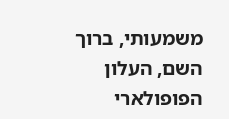משמעותי, ברוך השם, העלון הפופולארי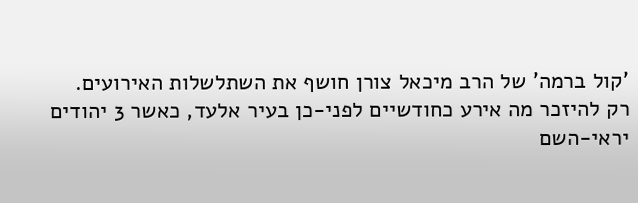'קול ברמה' של הרב מיכאל צורן חושף את השתלשלות האירועים.
רק להיזכר מה אירע כחודשיים לפני-כן בעיר אלעד, כאשר 3 יהודים יראי-השם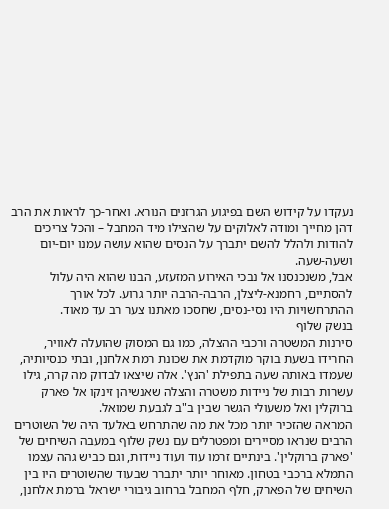נעקדו על קידוש השם בפיגוע הגרזנים הנורא. ואחר-כך לראות את הרב דהן מחייך ומודה לאלוקים על שהצילו מיד המחבל – והכל צריכים להודות ולהלל להשם יתברך על הנסים שהוא עושה עמנו יום-יום ושעה-שעה.
אבל, משנכנסנו אל נבכי האירוע המזעזע, הבנו שהוא היה עלול להסתיים, רחמנא-ליצלן, הרבה-הרבה יותר גרוע. לכל אורך ההתרחשויות היו נסי-נסים, שחסכו מאתנו צער רב עד מאוד.
בנשק שלוף
סירנות המשטרה ורכבי ההצלה, כמו גם המסוק שהועלה לאוויר, החרידו בשעת בוקר מוקדמת את שכונת רמת אלחנן, ובתי כנסיותיה, שעמדו באותה שעה בתפילת 'הנץ'. אלה שיצאו לבדוק מה קרה, גילו עשרות רבות של ניידות משטרה והצלה שאנשיהן זינקו אל פארק ברוקלין ואל משעולי הגשר שבין ב"ב לגבעת שמואל.
המראה שהזכיר יותר מכל את מה שהתרחש באלעד היה של השוטרים הרבים שנראו מסיירים ומפטרלים עם נשק שלוף במעבה השיחים של 'פארק ברוקלין'. בינתיים זרמו עוד ועוד ניידות, וגם כביש גהה עצמו התמלא ברכבי בטחון. מאוחר יותר יתברר שבעוד שהשוטרים היו בין השיחים של הפארק, חלף המחבל ברחוב גיבורי ישראל ברמת אלחנן,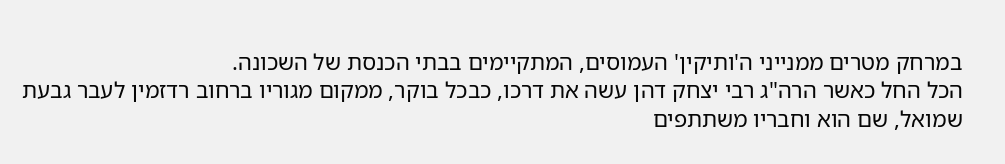במרחק מטרים ממנייני ה'ותיקין' העמוסים, המתקיימים בבתי הכנסת של השכונה.
הכל החל כאשר הרה"ג רבי יצחק דהן עשה את דרכו, כבכל בוקר, ממקום מגוריו ברחוב רדזמין לעבר גבעת שמואל, שם הוא וחבריו משתתפים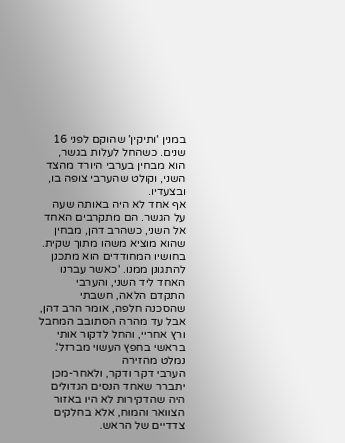במנין 'ותיקין' שהוקם לפני 16 שנים. כשהחל לעלות בגשר, הוא מבחין בערבי היורד מהצד השני, וקולט שהערבי צופה בו, ובצעדיו.
אף אחד לא היה באותה שעה על הגשר. הם מתקרבים האחד אל השני, כשהרב דהן, מבחין שהוא מוציא משהו מתוך שקית. בחושיו המחודדים הוא מתכנן להתגונן ממנו. 'כאשר עברנו האחד ליד השני, והערבי התקדם הלאה, חשבתי שהסכנה חלפה, אומר הרב דהן, אבל עד מהרה הסתובב המחבל ורץ אחריי, והחל לדקור אותי בראשי בחפץ העשוי מברזל'.
נמלט מהזירה
הערבי דקר ודקר, ולאחר-מכן יתברר שאחד הנסים הגדולים היה שהדקירות לא היו באזור הצוואר והמוח, אלא בחלקים צדדיים של הראש.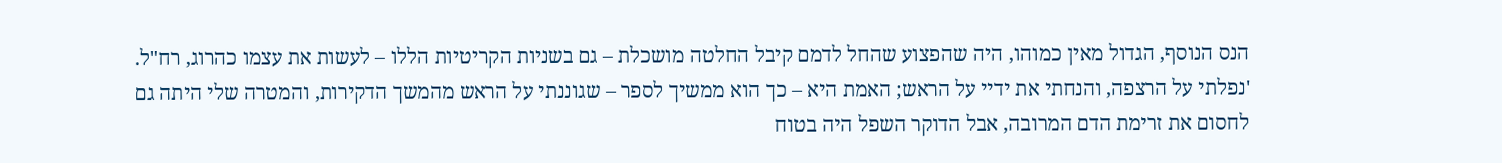הנס הנוסף, הגדול מאין כמוהו, היה שהפצוע שהחל לדמם קיבל החלטה מושכלת – גם בשניות הקריטיות הללו – לעשות את עצמו כהרוג, רח"ל. 'נפלתי על הרצפה, והנחתי את ידיי על הראש; האמת היא – כך הוא ממשיך לספר – שגוננתי על הראש מהמשך הדקירות, והמטרה שלי היתה גם לחסום את זרימת הדם המרובה, אבל הדוקר השפל היה בטוח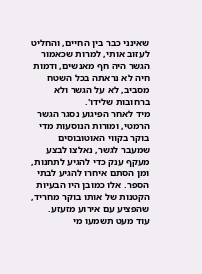שאינני כבר בין החיים, והחליט לעזוב אותי, למרות שכאמור הגשר היה חף מאנשים, ודמות חיה לא נראתה בכל השטח מסביב, לא על הגשר ולא ברחובות שלידו'.
מיד לאחר הפיגוע נסגר הגשר הרמטי, ומורות הנוסעות מדי בוקר בקווי האוטובוסים שמעבר לגשר, נאלצו לבצע מעקף ענק כדי להגיע לתחנות, ומן הסתם איחרו להגיע לבתי הספר. אלו כמובן היו הבעיות הקטנות של אותו בוקר מחריד, שהפציע עם אירוע מזעזע.
עוד מעט תשמעו מי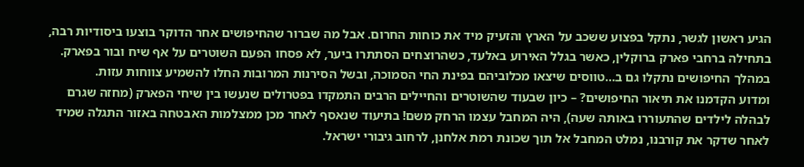הגיע ראשון לגשר, נתקל בפצוע ששכב על הארץ והזעיק מיד את כוחות החרום. אבל מה שברור שהחיפושים אחר הדוקר בוצעו ביסודיות רבה, בתחילה ברחבי פארק ברוקלין, כאשר בגלל האירוע באלעד, כשהרוצחים הסתתרו ביער, לא פסחו הפעם השוטרים על אף שיח ובור בפארק. במהלך החיפושים נתקלו גם ב…טווסים שיצאו מכלוביהם בפינת החי הסמוכה, ובשל הסירנות המרובות החלו להשמיע צווחות עזות.
ומדוע הקדמנו את תיאור החיפושים? – כיון שבעוד שהשוטרים והחיילים הרבים התמקדו בפטרולים שנעשו בין שיחי הפארק (מחזה שגרם לבהלה לילדים שהתעוררו באותה שעה), היה המחבל עצמו הרחק משם! בתיעוד שנאסף לאחר מכן ממצלמות האבטחה באזור התגלה שמיד לאחר שדקר את קורבנו, נמלט המחבל אל תוך שכונת רמת אלחנן, לרחוב גיבורי ישראל.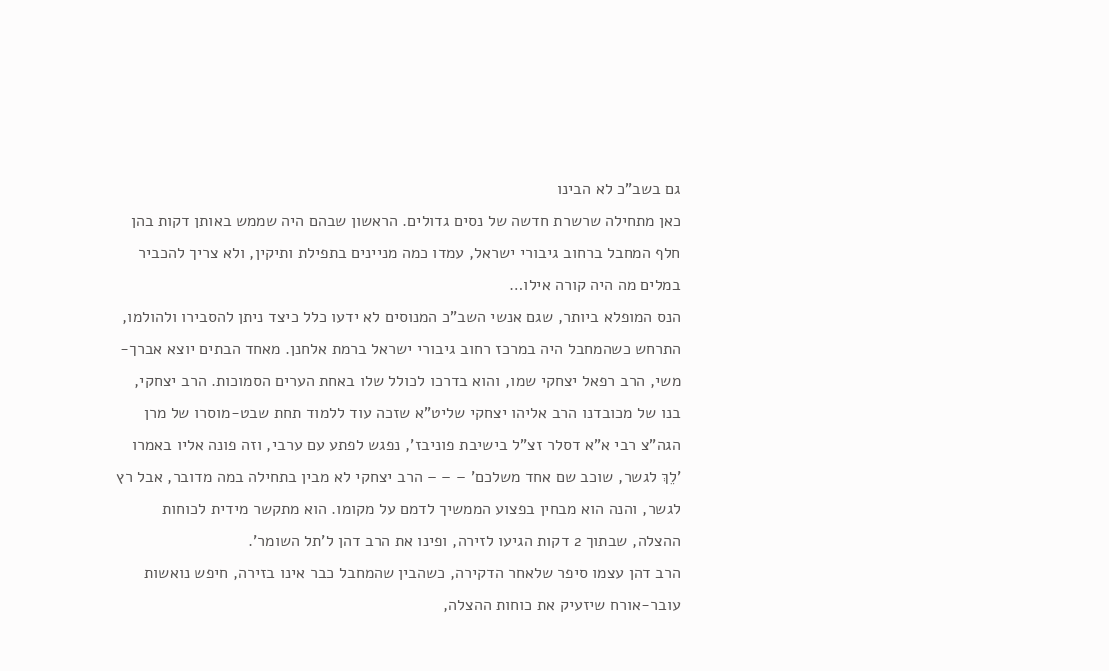גם בשב"כ לא הבינו
כאן מתחילה שרשרת חדשה של נסים גדולים. הראשון שבהם היה שממש באותן דקות בהן חלף המחבל ברחוב גיבורי ישראל, עמדו כמה מניינים בתפילת ותיקין, ולא צריך להכביר במלים מה היה קורה אילו…
הנס המופלא ביותר, שגם אנשי השב"כ המנוסים לא ידעו כלל כיצד ניתן להסבירו ולהולמו, התרחש כשהמחבל היה במרכז רחוב גיבורי ישראל ברמת אלחנן. מאחד הבתים יוצא אברך-משי, הרב רפאל יצחקי שמו, והוא בדרכו לכולל שלו באחת הערים הסמוכות. הרב יצחקי, בנו של מכובדנו הרב אליהו יצחקי שליט"א שזכה עוד ללמוד תחת שבט-מוסרו של מרן הגה"צ רבי א"א דסלר זצ"ל בישיבת פוניבז', נפגש לפתע עם ערבי, וזה פונה אליו באמרו 'לֵךְ לגשר, שוכב שם אחד משלכם' – – – הרב יצחקי לא מבין בתחילה במה מדובר, אבל רץ לגשר, והנה הוא מבחין בפצוע הממשיך לדמם על מקומו. הוא מתקשר מידית לכוחות ההצלה, שבתוך 2 דקות הגיעו לזירה, ופינו את הרב דהן ל'תל השומר'.
הרב דהן עצמו סיפר שלאחר הדקירה, כשהבין שהמחבל כבר אינו בזירה, חיפש נואשות עובר-אורח שיזעיק את כוחות ההצלה,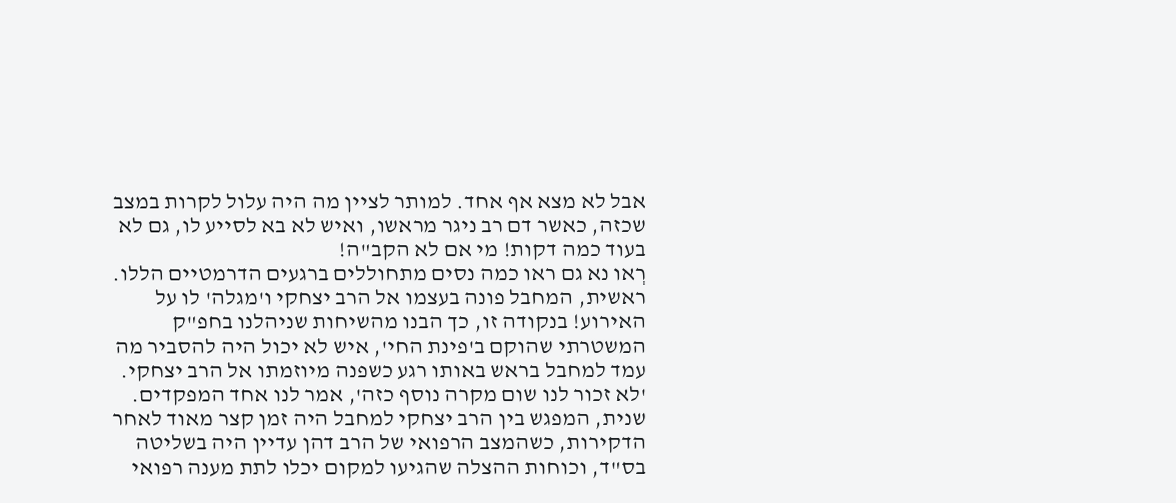אבל לא מצא אף אחד. למותר לציין מה היה עלול לקרות במצב שכזה, כאשר דם רב ניגר מראשו, ואיש לא בא לסייע לו, גם לא בעוד כמה דקות! מי אם לא הקב"ה!
רְאו נא גם ראו כמה נסים מתחוללים ברגעים הדרמטיים הללו. ראשית, המחבל פונה בעצמו אל הרב יצחקי ו'מגלה' לו על האירוע! בנקודה זו, כך הבנו מהשיחות שניהלנו בחפ"ק המשטרתי שהוקם ב'פינת החי', איש לא יכול היה להסביר מה עמד למחבל בראש באותו רגע כשפנה מיוזמתו אל הרב יצחקי. 'לא זכור לנו שום מקרה נוסף כזה', אמר לנו אחד המפקדים.
שנית, המפגש בין הרב יצחקי למחבל היה זמן קצר מאוד לאחר הדקירות, כשהמצב הרפואי של הרב דהן עדיין היה בשליטה בס"ד, וכוחות ההצלה שהגיעו למקום יכלו לתת מענה רפואי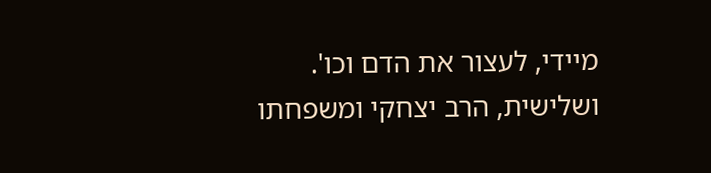מיידי, לעצור את הדם וכו'.
ושלישית, הרב יצחקי ומשפחתו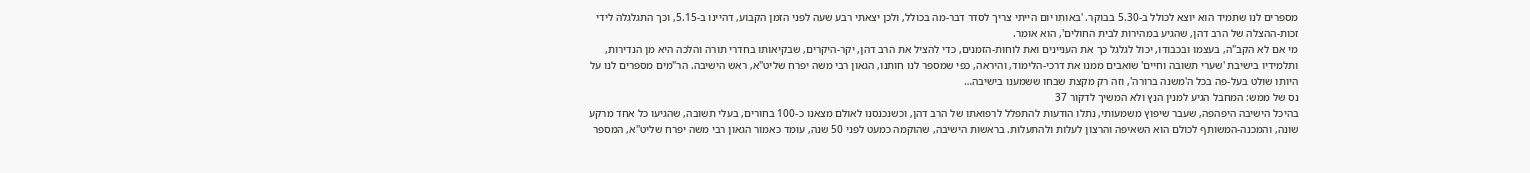מספרים לנו שתמיד הוא יוצא לכולל ב-5.30 בבוקר. 'באותו יום הייתי צריך לסדר דבר-מה בכולל, ולכן יצאתי רבע שעה לפני הזמן הקבוע, דהיינו ב-5.15, וכך התגלגלה לידי זכות-ההצלה של הרב דהן, שהגיע במהירות לבית החולים', הוא אומר.
מי אם לא הקב"ה, בעצמו ובכבודו, יכול לגלגל כך את העניינים ואת לוחות-הזמנים, כדי להציל את הרב דהן, יקר-היקרים, שבקיאותו בחדרי תורה והלכה היא מן הנדירות, ותלמידיו בישיבת 'שערי תשובה וחיים' שואבים ממנו את דרכי-הלימוד, והיראה, כפי שמספר לנו חותנו, הגאון רבי משה יפרח שליט"א, ראש הישיבה. הר"מים מספרים לנו על היותו שולט בעל-פה בכל ה'משנה ברורה', וזה רק מקצת שבחו ששמענו בישיבה…
נס של ממש: המחבל הגיע למנין הנץ ולא המשיך לדקור 37
בהיכל הישיבה היפהפה, שעבר שיפוץ משמעותי, נתלו הודעות להתפלל לרפואתו של הרב דהן, וכשנכנסנו לאולם מצאנו כ-100 בחורים, בעלי תשובה, שהגיעו כל אחד מרקע שונה, והמכנה-המשותף לכולם הוא השאיפה והרצון לעלות ולהתעלות. בראשות הישיבה, שהוקמה כמעט לפני 50 שנה, עומד כאמור הגאון רבי משה יפרח שליט"א, המספר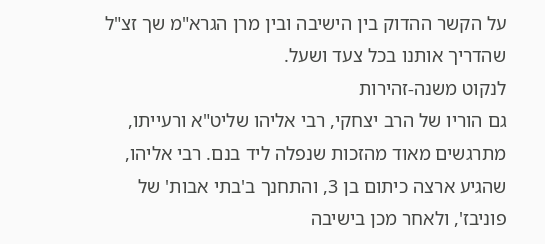על הקשר ההדוק בין הישיבה ובין מרן הגרא"מ שך זצ"ל שהדריך אותנו בכל צעד ושעל.
לנקוט משנה-זהירות
גם הוריו של הרב יצחקי, רבי אליהו שליט"א ורעייתו, מתרגשים מאוד מהזכות שנפלה ליד בנם. רבי אליהו, שהגיע ארצה כיתום בן 3, והתחנך ב'בתי אבות' של פוניבז', ולאחר מכן בישיבה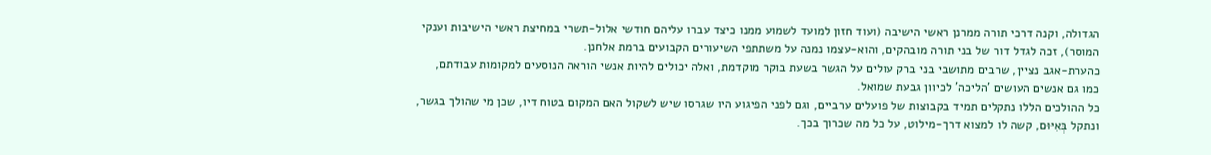הגדולה, וקנה דרכי תורה ממרנן ראשי הישיבה (ועוד חזון למועד לשמוע ממנו כיצד עברו עליהם חודשי אלול-תשרי במחיצת ראשי הישיבות וענקי המוסר), זכה לגדל דור של בני תורה מובהקים, והוא-עצמו נמנה על משתתפי השיעורים הקבועים ברמת אלחנן.
כהערת-אגב נציין, שרבים מתושבי בני ברק עולים על הגשר בשעת בוקר מוקדמת, ואלה יכולים להיות אנשי הוראה הנוסעים למקומות עבודתם, כמו גם אנשים העושים 'הליכה' לכיוון גבעת שמואל.
כל ההולכים הללו נתקלים תמיד בקבוצות של פועלים ערביים, וגם לפני הפיגוע היו שגרסו שיש לשקול האם המקום בטוח דיו, שכן מי שהולך בגשר, ונתקל בְּאִיּוּם, קשה לו למצוא דרך-מילוט, על כל מה שכרוך בכך.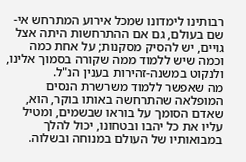רבותינו לימדונו שמכל אירוע המתרחש אי-שם בעולם, גם אם ההתרחשות היתה אצל גויים, יש להסיק מסקנות; על אחת כמה וכמה שיש ללמוד ממה שקורה בסמוך אלינו, ולנקוט במשנה-זהירות בענין הנ"ל.
מה שאפשר ללמוד משרשרת הנסים המופלאה שהתרחשה באותו בוקר, הוא, שאדם הסומך על בוראו שבשמים, ומטיל עליו את כל יהבו ובטחונו, יכול להלך במבואותיו של העולם במנוחה ובשלוה.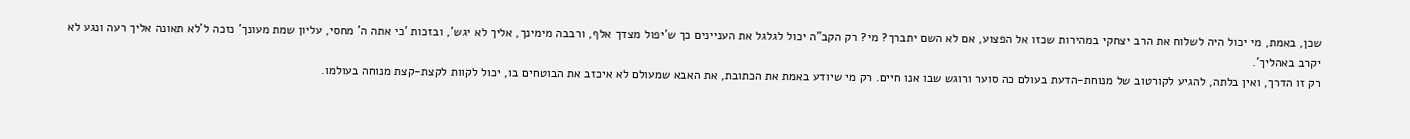שכן, באמת, מי יכול היה לשלוח את הרב יצחקי במהירות שכזו אל הפצוע, אם לא השם יתברך? מי? רק הקב"ה יכול לגלגל את העניינים כך ש'יפול מצדך אלף, ורבבה מימינך, אליך לא יגש', ובזכות 'כי אתה ה' מחסי, עליון שמת מעונך' נזכה ל'לא תאונה אליך רעה ונגע לא יקרב באהליך'.
רק זו הדרך, ואין בלתה, להגיע לקורטוב של מנוחת-הדעת בעולם כה סוער ורוגש שבו אנו חיים. רק מי שיודע באמת את הכתובת, את האבא שמעולם לא איכזב את הבוטחים בו, יכול לקוות לקצת-קצת מנוחה בעולמו.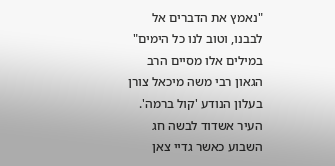"נאמץ את הדברים אל לבבנו, וטוב לנו כל הימים" במילים אלו מסיים הרב הגאון רבי משה מיכאל צורן בעלון הנודע 'קול ברמה'.
העיר אשדוד לבשה חג השבוע כאשר גדיי צאן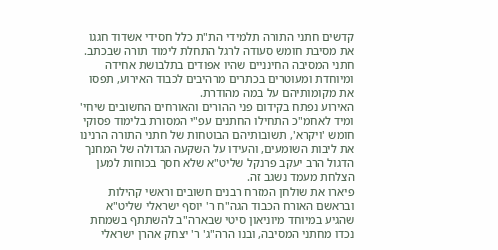קדשים חתני התורה תלמידי הת"ת כלל חסידי אשדוד חגגו את מסיבת חומש סעודה לרגל התחלת לימוד תורה שבכתב.
חתני המסיבה החינניים שהיו אפודים בתלבושת אחידה ומיוחדת ומעוטרים בכתרים מרהיבים לכבוד האירוע, תפסו את מקומותיהם על במה מהודרת.
האירוע נפתח בקידום פני ההורים והאורחים החשובים שיחי' ומיד לאחמ"כ התחילו החתנים עפ"י המסורת בלימוד פסוקי חומש 'ויקרא', תשובותיהם הבוטחות של חתני התורה הרנינו את ליבות השומעים, והעידו על השקעה הגדולה של המחנך הדגול הרב יעקב פרנקל שליט"א שלא חסך בכוחות למען הצלחת מעמד נשגב זה.
פיארו את שולחן המזרח רבנים חשובים וראשי קהילות ובראשם האורח הכבוד הגה"ח ר' יוסף ישראלי שליט"א שהגיע במיוחד מיוניאון סיטי שבארה"ב להשתתף בשמחת נכדו מחתני המסיבה, ובנו הרה"ג' ר' יצחק אהרן ישראלי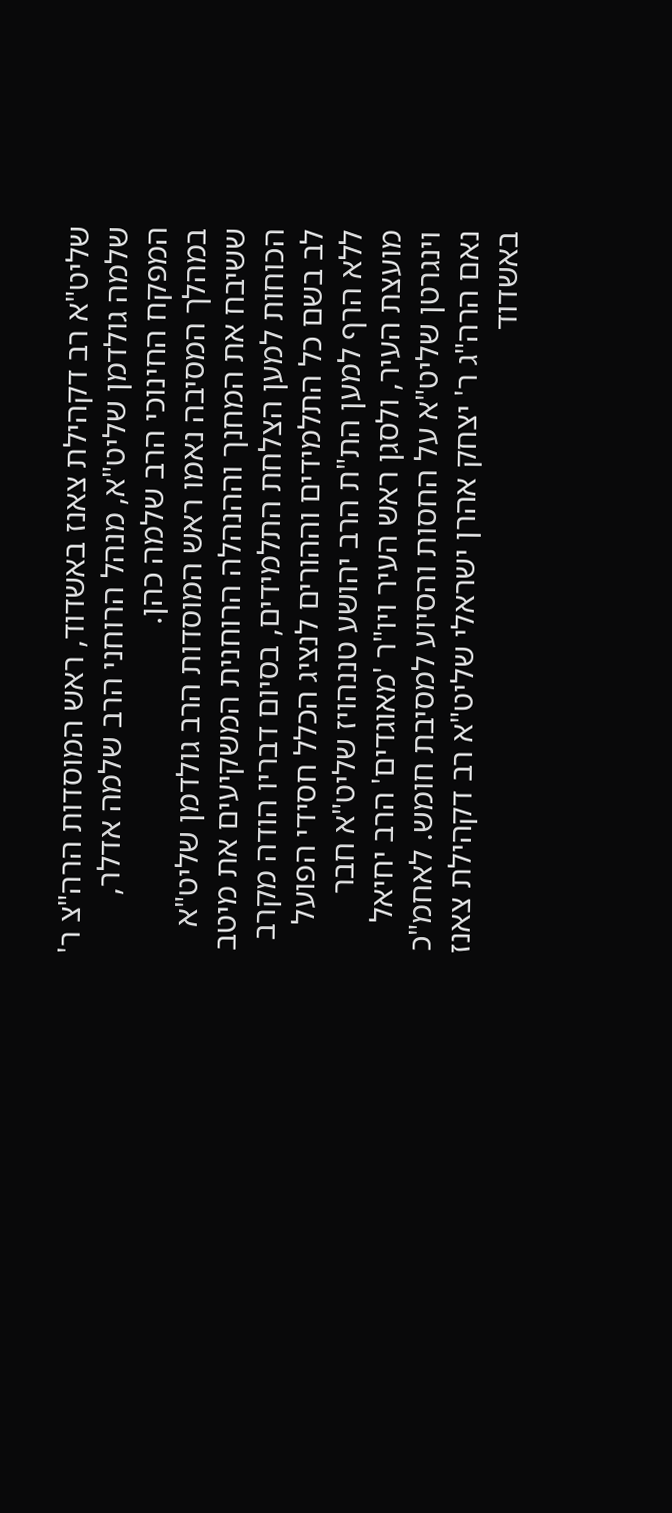שליט"א רב דקהילת צאנז באשדוד, ראש המוסדות הרה"צ ר' שלמה גולדמן שליט"א, מנהל הרוחני הרב שלמה אדלר, המפקח החינוכי הרב שלמה כהן.
במהלך המסיבה נאמו ראש המוסדות הרב גולדמן שליט"א ששיבח את המחנך וההנהלה הרוחנית המשקיעים את מיטב הכוחות למען הצלחת התלמידים, בסיום דבריו הודה מקרב לב בשם כל התלמידים וההורים לנציג הכלל חסידי הפועל ללא הרף למען הת"ת הרב יהושע טננהויז שליט"א חבר מועצת העיר, ולסגן ראש העיר ויו"ר 'מאוגדים' הרב יחיאל וינגרטן שליט"א על החסות והסיוע למסיבת חומש. לאחמ"כ נאם הרה"ג ר' יצחק אהרן ישראלי שליט"א רב דקהילת צאנז באשדוד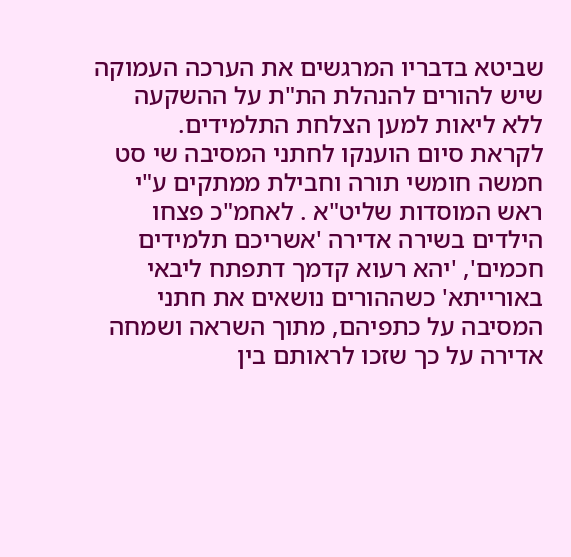שביטא בדבריו המרגשים את הערכה העמוקה שיש להורים להנהלת הת"ת על ההשקעה ללא ליאות למען הצלחת התלמידים.
לקראת סיום הוענקו לחתני המסיבה שי סט חמשה חומשי תורה וחבילת ממתקים ע"י ראש המוסדות שליט"א . לאחמ"כ פצחו הילדים בשירה אדירה 'אשריכם תלמידים חכמים', 'יהא רעוא קדמך דתפתח ליבאי באורייתא' כשההורים נושאים את חתני המסיבה על כתפיהם, מתוך השראה ושמחה אדירה על כך שזכו לראותם בין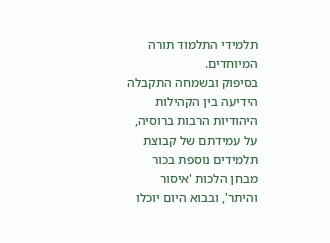תלמידי התלמוד תורה המיוחדים.
בסיפוק ובשמחה התקבלה הידיעה בין הקהילות היהודיות הרבות ברוסיה, על עמידתם של קבוצת תלמידים נוספת בכור מבחן הלכות 'איסור והיתר', ובבוא היום יוכלו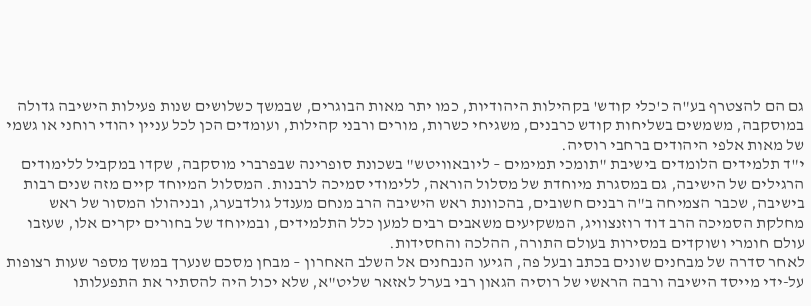גם הם להצטרף בע"ה כ'כלי קודש' בקהילות היהודיות, כמו יתר מאות הבוגרים, שבמשך כשלושים שנות פעילות הישיבה גדולה במוסקבה, משמשים בשליחות קודש כרבנים, משגיחי כשרות, מורים ורבני קהילות, ועומדים הכן לכל עניין יהודי רוחני או גשמי של מאות אלפי היהודים ברחבי רוסיה.
י"ד תלמידים הלומדים בישיבת "תומכי תמימים – ליובאוויטש" בשכונת סופרינה שבפרברי מוסקבה, שקדו במקביל ללימודים הרגילים של הישיבה, גם במסגרת מיוחדת של מסלול הוראה, ללימודי סמיכה לרבנות. המסלול המיוחד קיים מזה שנים רבות בישיבה, שכבר הצמיחה ב"ה רבנים חשובים, בהכוונת ראש הישיבה הרב מנחם מענדל גולדבערג, ובניהולו המסור של ראש מחלקת הסמיכה הרב דוד רוזנצוויג, המשקיעים משאבים רבים למען כלל התלמידים, ובמיוחד של בחורים יקרים אלו, שעזבו עולם חומרי ושוקדים במסירות בעולם התורה, ההלכה והחסידות.
לאחר סדרה של מבחנים שונים בכתב ובעל פה, הגיעו הנבחנים אל השלב האחרון – מבחן מסכם שנערך במשך מספר שעות רצופות על-ידי מייסד הישיבה ורבה הראשי של רוסיה הגאון רבי בערל לאזאר שליט"א, שלא יכול היה להסתיר את התפעלותו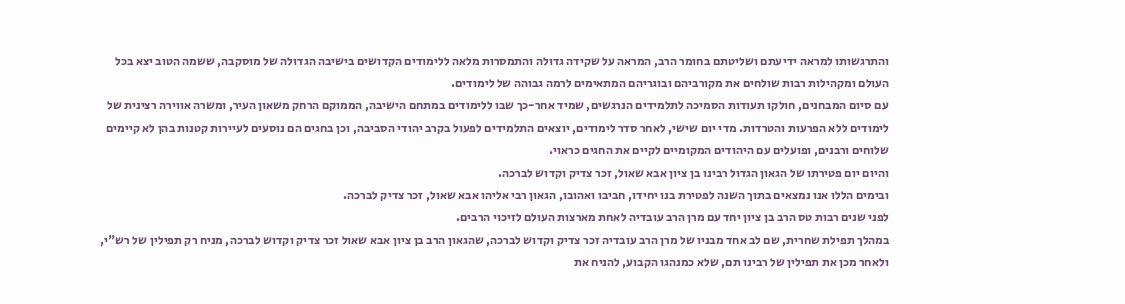והתרגשותו למראה ידיעתם ושליטתם בחומר הרב, המראה על שקידה גדולה והתמסרות מלאה ללימודים הקדושים בישיבה הגדולה של מוסקבה, ששמה הטוב יצא בכל העולם ומקהילות רבות שולחים את מקורביהם ובוגריהם המתאימים לרמה גבוהה של לימודים.
עם סיום המבחנים, חולקו תעודות הסמיכה לתלמידים הנרגשים, שמיד אחר-כך שבו ללימודים במתחם הישיבה, הממוקם הרחק משאון העיר, ומשרה אווירה רצינית של לימודים ללא הפרעות והטרדות. מדי יום שישי, לאחר סדר לימודים, יוצאים התלמידים לפעול בקרב יהודי הסביבה, וכן בחגים הם נוסעים לעיירות קטנות בהן לא קיימים שלוחים ורבנים, ופועלים עם היהודים המקומיים לקיים את החגים כראוי.
והיום יום פטירתו של הגאון הגדול רבינו בן ציון אבא שאול, זכר צדיק וקדוש לברכה.
ובימים הללו אנו נמצאים בתוך השנה לפטירת בנו יחידו, חביבו ואהובו, הגאון רבי אליהו אבא שאול, זכר צדיק לברכה.
לפני שנים רבות טס הרב בן ציון יחד עם מרן הרב עובדיה לאחת מארצות העולם לזיכוי הרבים.
במהלך תפילת שחרית, שם לב אחד מבניו של מרן הרב עובדיה זכר צדיק וקדוש לברכה, שהגאון הרב בן ציון אבא שאול זכר צדיק וקדוש לברכה, מניח רק תפילין של רש"י, ולאחר מכן את תפילין של רבינו תם, שלא כמנהגו הקבוע, להניח את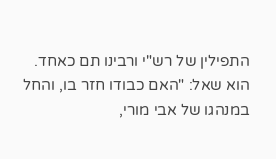התפילין של רש"י ורבינו תם כאחד.
הוא שאל: "האם כבודו חזר בו, והחל במנהגו של אבי מורי,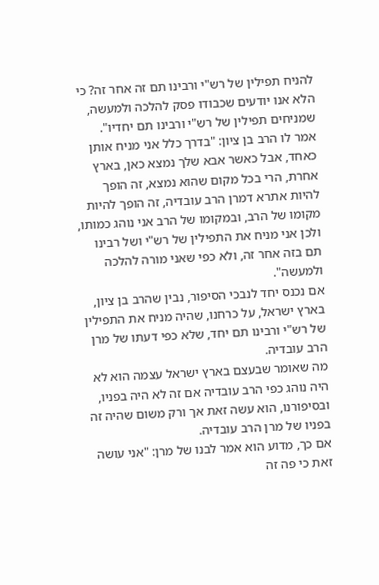להניח תפילין של רש"י ורבינו תם זה אחר זה? כי הלא אנו יודעים שכבודו פסק להלכה ולמעשה, שמניחים תפילין של רש"י ורבינו תם יחדיו".
אמר לו הרב בן ציון: "בדרך כלל אני מניח אותן כאחד, אבל כאשר אבא שלך נמצא כאן, בארץ אחרת, הרי בכל מקום שהוא נמצא, זה הופך להיות אתרא דמרן הרב עובדיה, זה הופך להיות מקומו של הרב, ובמקומו של הרב אני נוהג כמותו, ולכן אני מניח את התפילין של רש"י ושל רבינו תם בזה אחר זה, ולא כפי שאני מורה להלכה ולמעשה".
אם נכנס יחד לנבכי הסיפור, נבין שהרב בן ציון, בארץ ישראל, על כרחנו, שהיה מניח את התפילין של רש"י ורבינו תם יחד, שלא כפי דעתו של מרן הרב עובדיה.
מה שאומר שבעצם בארץ ישראל עצמה הוא לא היה נוהג כפי הרב עובדיה אם זה לא היה בפניו, ובסיפורנו, הוא עשה זאת אך ורק משום שהיה זה בפניו של מרן הרב עובדיה.
אם כך, מדוע הוא אמר לבנו של מרן: "אני עושה זאת כי פה זה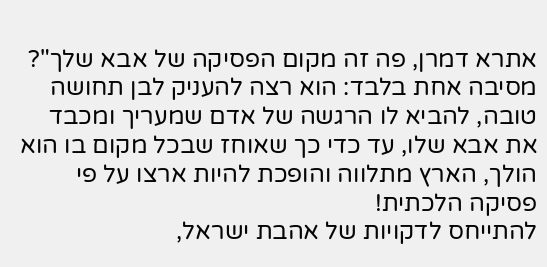אתרא דמרן, פה זה מקום הפסיקה של אבא שלך"?
מסיבה אחת בלבד: הוא רצה להעניק לבן תחושה טובה, להביא לו הרגשה של אדם שמעריך ומכבד את אבא שלו, עד כדי כך שאוחז שבכל מקום בו הוא הולך, הארץ מתלווה והופכת להיות ארצו על פי פסיקה הלכתית!
להתייחס לדקויות של אהבת ישראל,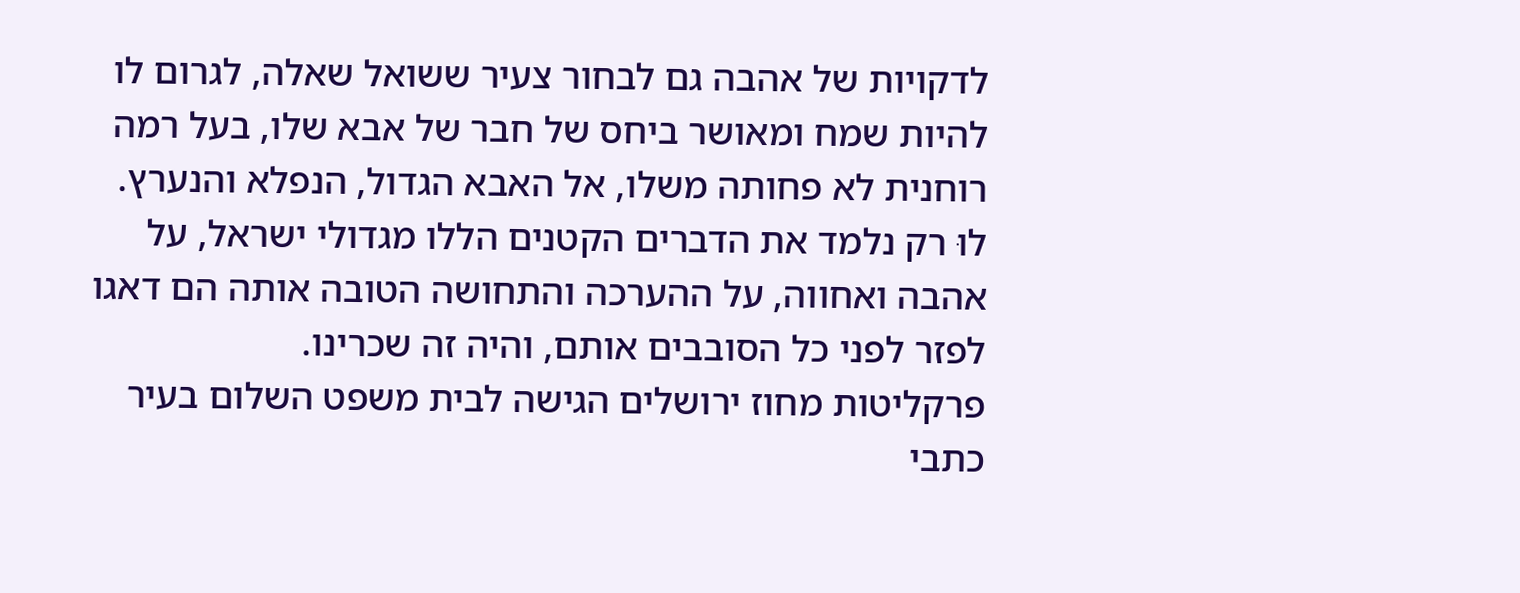לדקויות של אהבה גם לבחור צעיר ששואל שאלה, לגרום לו להיות שמח ומאושר ביחס של חבר של אבא שלו, בעל רמה רוחנית לא פחותה משלו, אל האבא הגדול, הנפלא והנערץ.
לוּ רק נלמד את הדברים הקטנים הללו מגדולי ישראל, על אהבה ואחווה, על ההערכה והתחושה הטובה אותה הם דאגו לפזר לפני כל הסובבים אותם, והיה זה שכרינו.
פרקליטות מחוז ירושלים הגישה לבית משפט השלום בעיר כתבי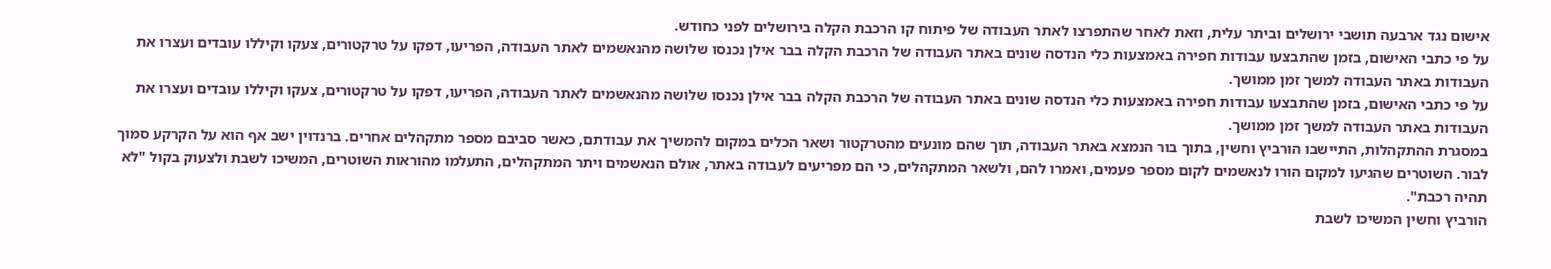אישום נגד ארבעה תושבי ירושלים וביתר עלית, וזאת לאחר שהתפרצו לאתר העבודה של פיתוח קו הרכבת הקלה בירושלים לפני כחודש.
על פי כתבי האישום, בזמן שהתבצעו עבודות חפירה באמצעות כלי הנדסה שונים באתר העבודה של הרכבת הקלה בבר אילן נכנסו שלושה מהנאשמים לאתר העבודה, הפריעו, דפקו על טרקטורים, צעקו וקיללו עובדים ועצרו את העבודות באתר העבודה למשך זמן ממושך.
על פי כתבי האישום, בזמן שהתבצעו עבודות חפירה באמצעות כלי הנדסה שונים באתר העבודה של הרכבת הקלה בבר אילן נכנסו שלושה מהנאשמים לאתר העבודה, הפריעו, דפקו על טרקטורים, צעקו וקיללו עובדים ועצרו את העבודות באתר העבודה למשך זמן ממושך.
במסגרת ההתקהלות, התיישבו הורביץ וחשין, בתוך בור הנמצא באתר העבודה, תוך שהם מונעים מהטרקטור ושאר הכלים במקום להמשיך את עבודתם, כאשר סביבם מספר מתקהלים אחרים. ברנדוין ישב אף הוא על הקרקע סמוך לבור. השוטרים שהגיעו למקום הורו לנאשמים לקום מספר פעמים, ואמרו להם, ולשאר המתקהלים, כי הם מפריעים לעבודה באתר, אולם הנאשמים ויתר המתקהלים, התעלמו מהוראות השוטרים, המשיכו לשבת ולצעוק בקול "לא תהיה רכבת".
הורביץ וחשין המשיכו לשבת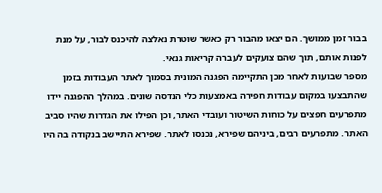בבור זמן ממושך. הם יצאו מהבור רק כאשר שוטרת נאלצה להיכנס לבור, על מנת לפנות אותם, תוך שהם צועקים לעברה קריאות גנאי.
מספר שבועות לאחר מכן התקיימה הפגנה המונית בסמוך לאתר העבודות בזמן שהתבצעו במקום עבודות חפירה באמצעות כלי הנדסה שונים. במהלך ההפגנה יידו מתפרעים חפצים על כוחות השיטור ועובדי האתר, וכן הפילו את הגדרות שהיו סביב האתר. מתפרעים רבים, ביניהם שפירא, נכנסו לאתר. שפירא התיישב בנקודה בה היו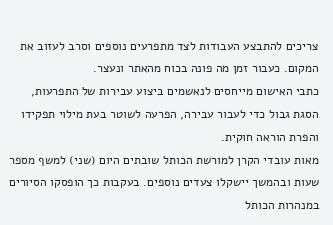צריכים להתבצע העבודות לצד מתפרעים נוספים וסרב לעזוב את המקום. כעבור זמן מה פונה בכוח מהאתר ונעצר.
כתבי האישום מייחסים לנאשמים ביצוע עבירות של התפרעות, הסגת גבול כדי לעבור עבירה, הפרעה לשוטר בעת מילוי תפקידו והפרת הוראה חוקית.
מאות עובדי הקרן למורשת הכותל שובתים היום (שני) למשף מספר שעות ובהמשך יישקלו צעדים נוספים. בעקבות כך הופסקו הסיורים במנהרות הכותל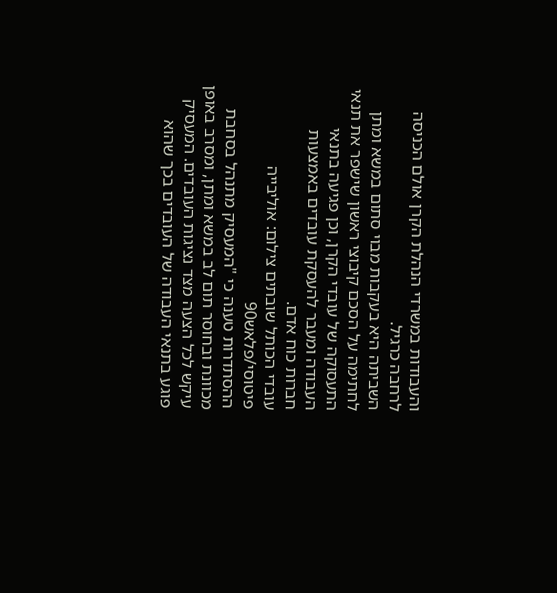והעבודות במשרדי הנהלת הקרן אולם הכניסה לרחבה כרגיל.
השביתה היא בעקבות מבוי סתום במשא ומתן לחתימה על הסכם קיבוצי ראשון שישפר את תנאי התעסוקה של עובדי הקרן, וכן פגיעה בתנאי העבודה ומעבר להעסקת עובדים באמצעות חברות כוח אדם.
עובדי הכותל שובתים צילום: אוליבייה פיטוסי/פלאש90
ההסתדרות טענה כי "המעסיק מתנהל בסחבת מכוונת ובחוסר תום לב במשא ומתן, ומסרב באופן עיקש לכל הצעה מצד נציגות העובדים. המעסיק פוגע בתנאי העבודה של העובדים בכך שהוא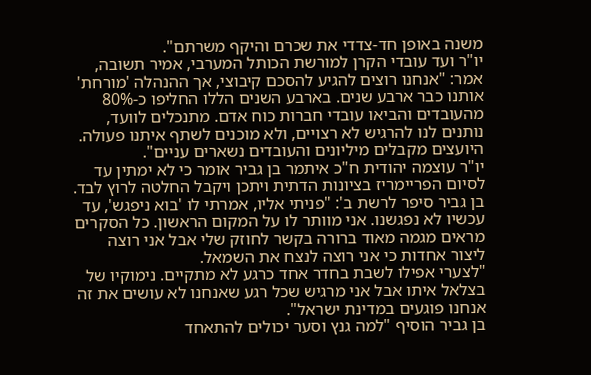משנה באופן חד-צדדי את שכרם והיקף משרתם".
יו"ר ועד עובדי הקרן למורשת הכותל המערבי, אמיר תשובה, אמר: "אנחנו רוצים להגיע להסכם קיבוצי, אך ההנהלה 'מורחת' אותנו כבר ארבע שנים. בארבע השנים הללו החליפו כ-80% מהעובדים והביאו עובדי חברות כוח אדם. מתנכלים לוועד, נותנים לנו להרגיש לא רצויים, ולא מוכנים לשתף איתנו פעולה. היועצים מקבלים מיליונים והעובדים נשארים עניים".
יו"ר עוצמה יהודית ח"כ איתמר בן גביר אומר כי לא ימתין עד לסיום הפריימריז בציונות הדתית ויתכן ויקבל החלטה לרוץ לבד.
בן גביר סיפר לרשת ב': "פניתי אליו, אמרתי לו 'בוא ניפגש', עד עכשיו לא נפגשנו. אני מוותר לו על המקום הראשון. כל הסקרים מראים מגמה מאוד ברורה בקשר לחוזק שלי אבל אני רוצה ליצור אחדות כי אני רוצה לנצח את השמאל.
"לצערי אפילו לשבת בחדר אחד כרגע לא מתקיים. נימוקיו של בצלאל איתו אבל אני מרגיש שכל רגע שאנחנו לא עושים את זה אנחנו פוגעים במדינת ישראל".
בן גביר הוסיף "למה גנץ וסער יכולים להתאחד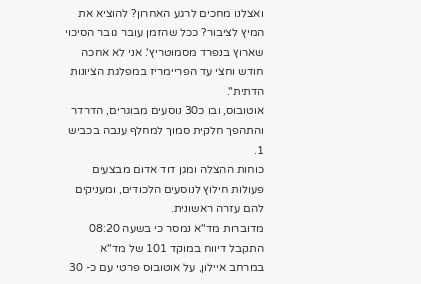ואצלנו מחכים לרגע האחרון? להוציא את המיץ לציבור? ככל שהזמן עובר גובר הסיכוי שארוץ בנפרד מסמוטריץ'. אני לא אחכה חודש וחצי עד הפריימריז במפלגת הציונות הדתית".
אוטובוס, ובו כ30 נוסעים מבוגרים, הדרדר והתהפך חלקית סמוך למחלף ענבה בכביש 1.
כוחות ההצלה ומגן דוד אדום מבצעים פעולות חילוץ לנוסעים הלכודים, ומעניקים להם עזרה ראשונית.
מדוברות מד"א נמסר כי בשעה 08:20 התקבל דיווח במוקד 101 של מד"א במרחב איילון, על אוטובוס פרטי עם כ- 30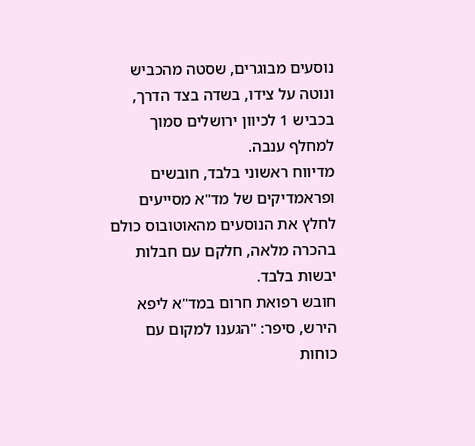נוסעים מבוגרים, שסטה מהכביש ונוטה על צידו, בשדה בצד הדרך, בכביש 1 לכיוון ירושלים סמוך למחלף ענבה.
מדיווח ראשוני בלבד, חובשים ופראמדיקים של מד"א מסייעים לחלץ את הנוסעים מהאוטובוס כולם בהכרה מלאה, חלקם עם חבלות יבשות בלבד.
חובש רפואת חרום במד"א ליפא הירש, סיפר: "הגענו למקום עם כוחות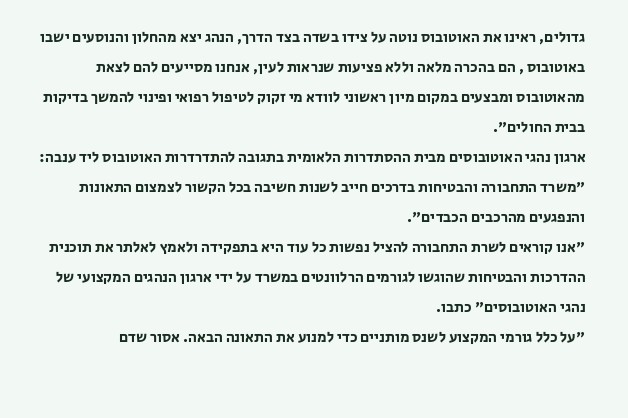גדולים, ראינו את האוטובוס נוטה על צידו בשדה בצד הדרך, הנהג יצא מהחלון והנוסעים ישבו באוטובוס , הם בהכרה מלאה וללא פציעות שנראות לעין, אנחנו מסייעים להם לצאת מהאוטובוס ומבצעים במקום מיון ראשוני לוודא מי זקוק לטיפול רפואי ופינוי להמשך בדיקות בבית החולים".
ארגון נהגי האוטובוסים מבית ההסתדרות הלאומית בתגובה להתדרדרות האוטובוס ליד ענבה: "משרד התחבורה והבטיחות בדרכים חייב לשנות חשיבה בכל הקשור לצמצום התאונות והנפגעים מהרכבים הכבדים".
"אנו קוראים לשרת התחבורה להציל נפשות כל עוד היא בתפקידה ולאמץ לאלתר את תוכנית ההדרכות והבטיחות שהוגשו לגורמים הרלוונטים במשרד על ידי ארגון הנהגים המקצועי של נהגי האוטובוסים" כתבו.
"על כלל גורמי המקצוע לשנס מותניים כדי למנוע את התאונה הבאה. אסור שדם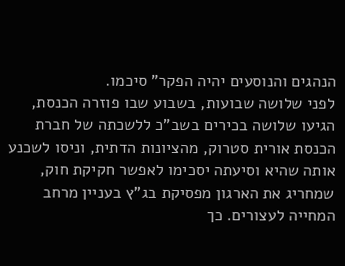הנהגים והנוסעים יהיה הפקר" סיכמו.
לפני שלושה שבועות, בשבוע שבו פוזרה הכנסת, הגיעו שלושה בכירים בשב"כ ללשכתה של חברת הכנסת אורית סטרוק, מהציונות הדתית, וניסו לשכנע אותה שהיא וסיעתה יסכימו לאפשר חקיקת חוק, שמחריג את הארגון מפסיקת בג"ץ בעניין מרחב המחייה לעצורים. כך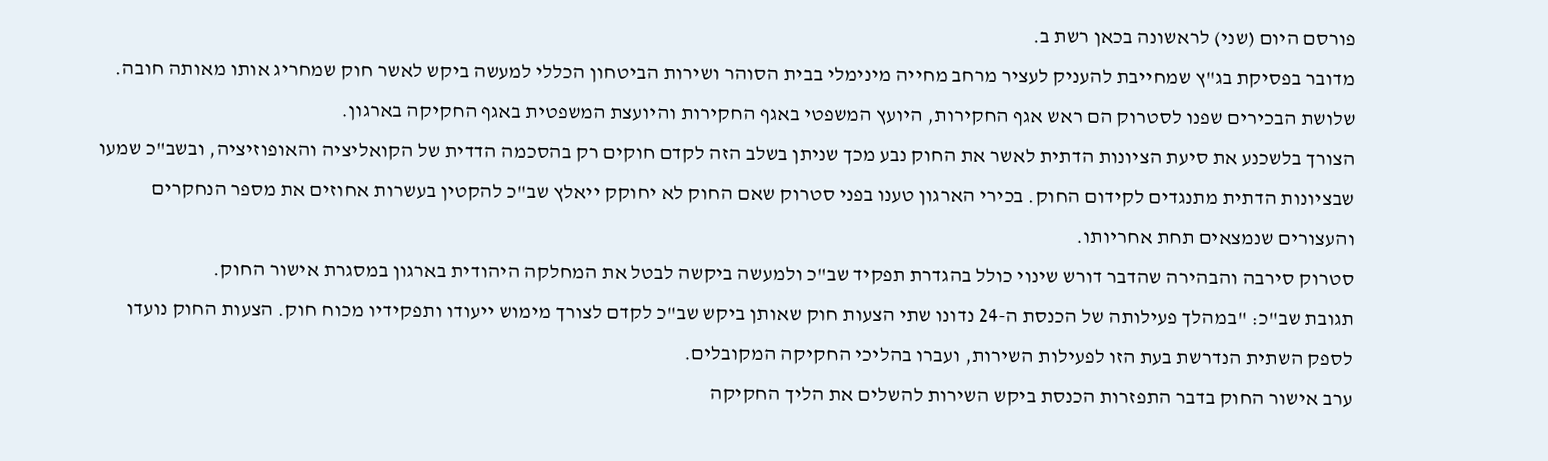פורסם היום (שני) לראשונה בכאן רשת ב.
מדובר בפסיקת בג"ץ שמחייבת להעניק לעציר מרחב מחייה מינימלי בבית הסוהר ושירות הביטחון הכללי למעשה ביקש לאשר חוק שמחריג אותו מאותה חובה. שלושת הבכירים שפנו לסטרוק הם ראש אגף החקירות, היועץ המשפטי באגף החקירות והיועצת המשפטית באגף החקיקה בארגון.
הצורך בלשכנע את סיעת הציונות הדתית לאשר את החוק נבע מכך שניתן בשלב הזה לקדם חוקים רק בהסכמה הדדית של הקואליציה והאופוזיציה, ובשב"כ שמעו שבציונות הדתית מתנגדים לקידום החוק. בכירי הארגון טענו בפני סטרוק שאם החוק לא יחוקק ייאלץ שב"כ להקטין בעשרות אחוזים את מספר הנחקרים והעצורים שנמצאים תחת אחריותו.
סטרוק סירבה והבהירה שהדבר דורש שינוי כולל בהגדרת תפקיד שב"כ ולמעשה ביקשה לבטל את המחלקה היהודית בארגון במסגרת אישור החוק.
תגובת שב"כ: "במהלך פעילותה של הכנסת ה-24 נדונו שתי הצעות חוק שאותן ביקש שב"כ לקדם לצורך מימוש ייעודו ותפקידיו מכוח חוק. הצעות החוק נועדו לספק השתית הנדרשת בעת הזו לפעילות השירות, ועברו בהליכי החקיקה המקובלים.
ערב אישור החוק בדבר התפזרות הכנסת ביקש השירות להשלים את הליך החקיקה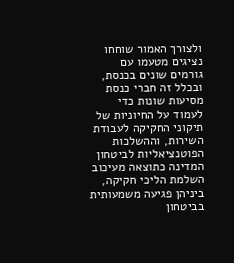ולצורך האמור שוחחו נציגים מטעמו עם גורמים שונים בכנסת, ובכלל זה חברי כנסת מסיעות שונות כדי לעמוד על החיוניות של תיקוני החקיקה לעבודת השירות, וההשלכות הפוטנציאליות לביטחון המדינה כתוצאה מעיכוב השלמת הליכי חקיקה, ביניהן פגיעה משמעותית בביטחון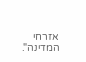אזרחי המדינה".